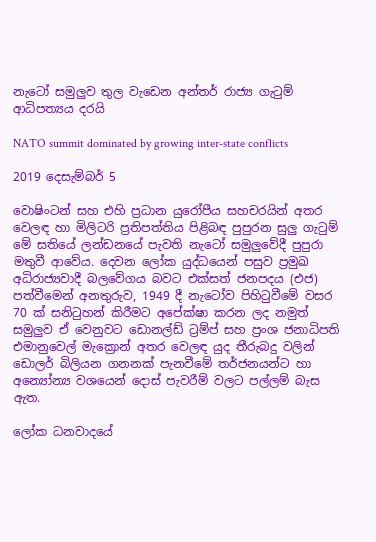නැටෝ සමුලුව තුල වැඩෙන අන්තර් රාජ්‍ය ගැටුම් ආධිපත්‍යය දරයි

NATO summit dominated by growing inter-state conflicts

2019 දෙසැම්බර් 5

වොෂිංටන් සහ එහි ප්‍රධාන යුරෝපීය සහචරයින් අතර වෙලඳ හා මිලිටරි ප්‍රතිපත්තිය පිළිබඳ පුපුරන සුලු ගැටුම් මේ සතියේ ලන්ඩනයේ පැවති නැටෝ සමුලුවේදී පුපුරා මතුවී ආවේය. දෙවන ලෝක යුද්ධයෙන් පසුව ප්‍රමුඛ අධිරාජ්‍යවාදී බලවේගය බවට එක්සත් ජනපදය (එජ) පත්වීමෙන් අනතුරුව, 1949 දී නැටෝව පිහිටුවීමේ වසර 70 ක් සනිටුහන් කිරීමට අපේක්ෂා කරන ලද නමුත් සමුලුව ඒ වෙනුවට ඩොනල්ඩ් ට්‍රම්ප් සහ ප්‍රංශ ජනාධිපති එමානුවෙල් මැක්‍රොන් අතර වෙලඳ යුද තීරුබදු වලින් ඩොලර් බිලියන ගනනක් පැනවීමේ තර්ජනයන්ට හා අන්‍යෝන්‍ය වශයෙන් දොස් පැවරීම් වලට පල්ලම් බැස ඇත.

ලෝක ධනවාදයේ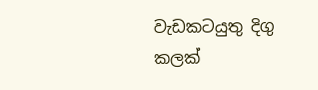වැඩකටයුතු දිගු කලක්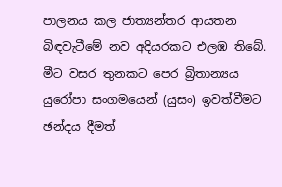පාලනය කල ජාත්‍යන්තර ආයතන බිඳවැටීමේ නව අදියරකට එලඹ තිබේ. මීට වසර තුනකට පෙර බ්‍රිතාන්‍යය යුරෝපා සංගමයෙන් (යුසං) ඉවත්වීමට ඡන්දය දීමත්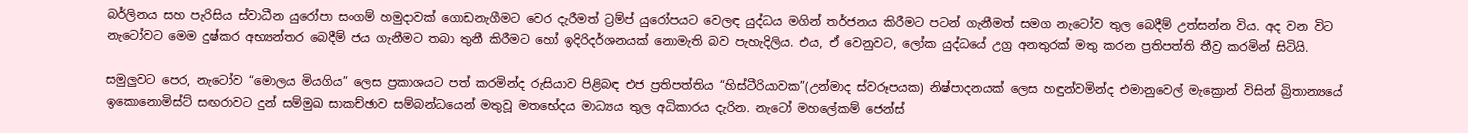බර්ලිනය සහ පැරිසිය ස්වාධීන යුරෝපා සංගම් හමුදාවක් ගොඩනැගීමට වෙර දැරීමත් ට්‍රම්ප් යුරෝපයට වෙලඳ යුද්ධය මගින් තර්ජනය කිරීමට පටන් ගැනීමත් සමග නැටෝව තුල බෙදීම් උත්සන්න විය. අද වන විට නැටෝවට මෙම දුෂ්කර අභ්‍යන්තර බෙදීම් ජය ගැනීමට තබා තුනී කිරීමට හෝ ඉදිරිදර්ශනයක් නොමැති බව පැහැදිලිය. එය, ඒ වෙනුවට, ලෝක යුද්ධයේ උග්‍ර අනතුරක් මතු කරන ප්‍රතිපත්ති තීව්‍ර කරමින් සිටියි.

සමුලුවට පෙර, නැටෝව “මොලය මියගිය” ලෙස ප්‍රකාශයට පත් කරමින්ද රුසියාව පිළිබඳ එජ ප්‍රතිපත්තිය “හිස්ටීරියාවක”(උන්මාද ස්වරූපයක) නිෂ්පාදනයක් ලෙස හඳුන්වමින්ද එමානුවෙල් මැක්‍රොන් විසින් බ්‍රිතාන්‍යයේ ඉකොනොමිස්ට් සඟරාවට දුන් සම්මුඛ සාකච්ඡාව සම්බන්ධයෙන් මතුවූ මතභේදය මාධ්‍යය තුල අධිකාරය දැරින. නැටෝ මහලේකම් ජෙන්ස්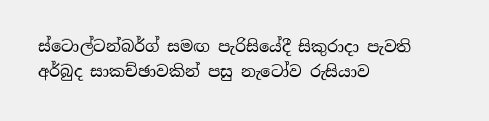ස්ටොල්ටන්බර්ග් සමඟ පැරිසියේදී සිකුරාදා පැවති අර්බුද සාකච්ඡාවකින් පසු නැටෝව රුසියාව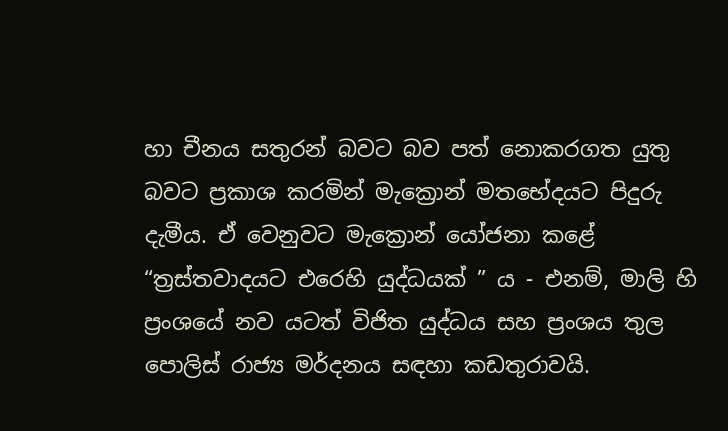හා චීනය සතුරන් බවට බව පත් නොකරගත යුතු බවට ප්‍රකාශ කරමින් මැක්‍රොන් මතභේදයට පිදුරු දැමීය. ඒ වෙනුවට මැක්‍රොන් යෝජනා කළේ “ත්‍රස්තවාදයට එරෙහි යුද්ධයක් ” ය - එනම්, මාලි හි ප්‍රංශ‌යේ නව යටත් විජිත යුද්ධය සහ ප්‍රංශය තුල පොලිස් රාජ්‍ය මර්දනය සඳහා කඩතුරාවයි.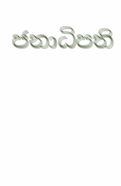ජනාධිපති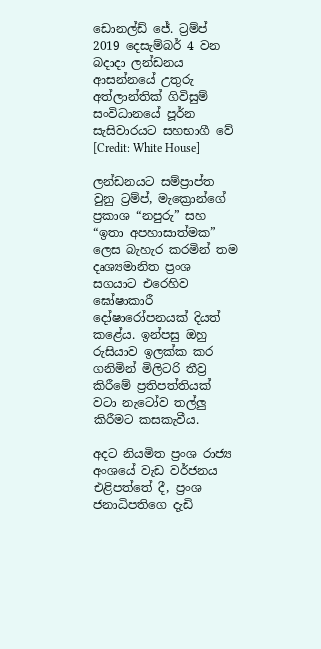ඩොනල්ඩ් ජේ. ට්‍රම්ප් 2019 දෙසැම්බර් 4 වන බදාදා ලන්ඩනය ආසන්නයේ උතුරු අත්ලාන්තික් ගිවිසුම් සංවිධානයේ පූර්න සැසිවාරයට සහභාගී වේ [Credit: White House]

ලන්ඩනයට සම්ප්‍රාප්ත වුනු ට්‍රම්ප්, මැක්‍රොන්ගේ ප්‍රකාශ “නපුරු” සහ “ඉතා අපහාසාත්මක” ලෙස බැහැර කරමින් තම දෘශ්‍යමානිත ප්‍රංශ සගයාට එරෙහිව ඝෝෂාකාරී දෝෂාරෝපනයක් දියත් කළේය. ඉන්පසු ඔහු රුසියාව ඉලක්ක කර ගනිමින් මිලිටරි තීව්‍ර කිරීමේ ප්‍රතිපත්තියක් වටා නැටෝව තල්ලු කිරීමට කසකැවීය.

අදට නියමිත ප්‍රංශ රාජ්‍ය අංශයේ වැඩ වර්ජනය එළිපත්තේ දී, ප්‍රංශ ජනාධිපතිගෙ දැඩි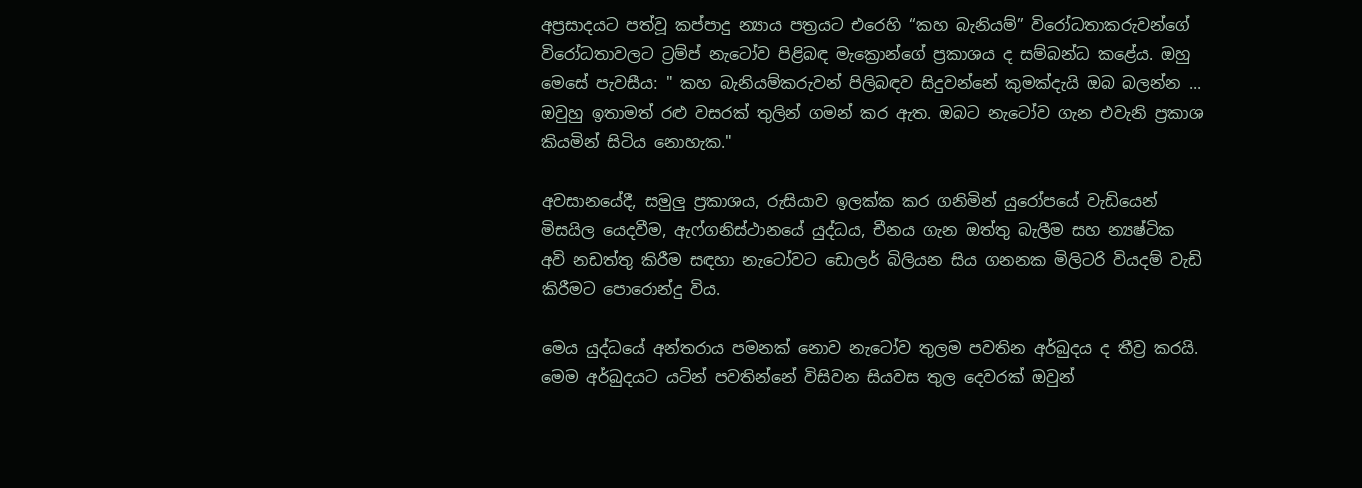අප්‍රසාදයට පත්වූ කප්පාදු න්‍යාය පත්‍රයට එරෙහි “කහ බැනියම්” විරෝධතාකරුවන්ගේ විරෝධතාවලට ට්‍රම්ප් නැටෝව පිළිබඳ මැක්‍රොන්ගේ ප්‍රකාශය ද සම්බන්ධ කළේය. ඔහු මෙසේ පැවසීය: " කහ බැනියම්කරුවන් පිලිබඳව සිදුවන්නේ කුමක්දැයි ඔබ බලන්න ... ඔවුහු ඉතාමත් රළු වසරක් තුලින් ගමන් කර ඇත. ඔබට නැටෝව ගැන එවැනි ප්‍රකාශ කියමින් සිටිය නොහැක."

අවසානයේදී, සමුලු ප්‍රකාශය, රුසියාව ඉලක්ක කර ගනිමින් යුරෝපයේ වැඩියෙන් මිසයිල යෙදවීම, ඇෆ්ගනිස්ථානයේ යුද්ධය, චීනය ගැන ඔත්තු බැලීම සහ න්‍යෂ්ටික අවි නඩත්තු කිරීම සඳහා නැටෝවට ඩොලර් බිලියන සිය ගනනක මිලිටරි වියදම් වැඩි කිරීමට පොරොන්දු විය.

මෙය යුද්ධයේ අන්තරාය පමනක් නොව නැටෝව තුලම පවතින අර්බුදය ද තීව්‍ර කරයි. මෙම අර්බුදයට යටින් පවතින්නේ විසිවන සියවස තුල දෙවරක් ඔවුන්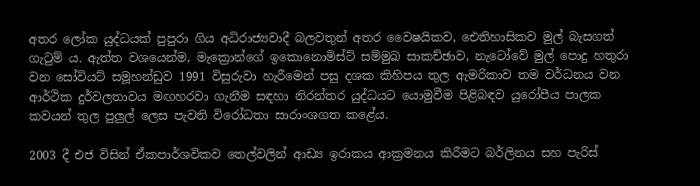අතර ලෝක යුද්ධයක් පුපුරා ගිය අධිරාජ්‍යවාදී බලවතුන් අතර වෛෂයිකව, ඓතිහාසිකව මුල් බැසගත් ගැටුම් ය. ඇත්ත වශයෙන්ම, මැක්‍රොන්ගේ ඉකොනොමිස්ට් සම්මුඛ සාකච්ඡාව, නැටෝවේ මුල් පොදු හතුරා වන සෝවියට් සමූහන්ඩුව 1991 විසුරුවා හැරීමෙන් පසු දශක කිහිපය තුල ඇමරිකාව තම වර්ධනය වන ආර්ථික දුර්වලතාවය මඟහරවා ගැනීම සඳහා නිරන්තර යුද්ධයට යොමුවීම පිළිබඳව යුරෝපීය පාලක කවයන් තුල පුලුල් ලෙස පැවති විරෝධතා සාරාංශගත කළේය.

2003 දී එජ විසින් ඒකපාර්ශවිකව තෙල්වලින් ආඩ්‍ය ඉරාකය ආක්‍රමනය කිරීමට බර්ලිනය සහ පැරිස්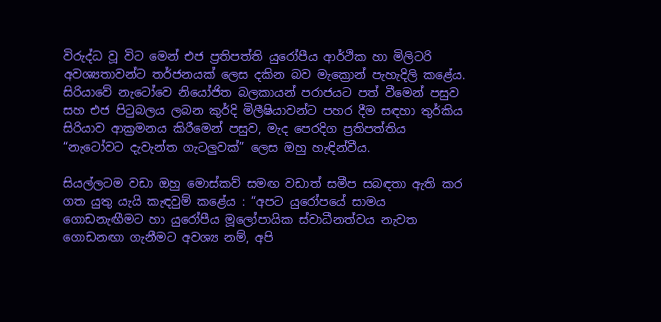විරුද්ධ වූ විට මෙන් එජ ප්‍රතිපත්ති යුරෝපීය ආර්ථික හා මිලිටරි අවශ්‍යතාවන්ට තර්ජනයක් ලෙස දකින බව මැක්‍රොන් පැහැදිලි කළේය. සිරියාවේ නැටෝවෙ නියෝජිත බලකායන් පරාජයට පත් වීමෙන් පසුව සහ එජ පිටුබලය ලබන කුර්දි මිලීෂියාවන්ට පහර දීම සඳහා තුර්කිය සිරියාව ආක්‍රමනය කිරීමෙන් පසුව, මැද පෙරදිග ප්‍රතිපත්තිය “නැටෝවට දැවැන්ත ගැටලුවක්” ලෙස ඔහු හැඳින්වීය.

සියල්ලටම වඩා ඔහු මොස්කව් සමඟ වඩාත් සමීප සබඳතා ඇති කර ගත යුතු යැයි කැඳවුම් කළේය : “අපට යුරෝපයේ සාමය ගොඩනැඟීමට හා යුරෝපීය මූලෝපායික ස්වාධීනත්වය නැවත ගොඩනඟා ගැනීමට අවශ්‍ය නම්, අපි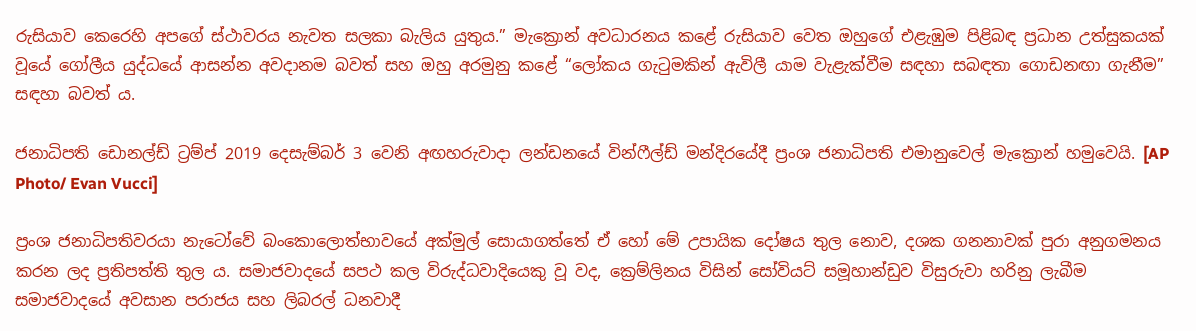රුසියාව කෙරෙහි අපගේ ස්ථාවරය නැවත සලකා බැලිය යුතුය.” මැක්‍රොන් අවධාරනය කළේ රුසියාව වෙත ඔහුගේ එළැඹුම පිළිබඳ ප්‍රධාන උත්සුකයක් වූයේ ගෝලීය යුද්ධයේ ආසන්න අවදානම බවත් සහ ඔහු අරමුනු කළේ “ලෝකය ගැටුමකින් ඇවිලී යාම වැළැක්වීම සඳහා සබඳතා ගොඩනඟා ගැනීම” සඳහා බවත් ය.

ජනාධිපති ඩොනල්ඩ් ට්‍රම්ප් 2019 දෙසැම්බර් 3 වෙනි අඟහරුවාදා ලන්ඩනයේ වින්ෆීල්ඩ් මන්දිරයේදී ප්‍රංශ ජනාධිපති එමානුවෙල් මැක්‍රොන් හමුවෙයි. [AP Photo/ Evan Vucci]

ප්‍රංශ ජනාධිපතිවරයා නැටෝවේ බංකොලොත්භාවයේ අක්මුල් සොයාගත්තේ ඒ හෝ මේ උපායික දෝෂය තුල නොව, දශක ගනනාවක් පුරා අනුගමනය කරන ලද ප්‍රතිපත්ති තුල ය. සමාජවාදයේ සපථ කල විරුද්ධවාදියෙකු වූ වද, ක්‍රෙම්ලිනය විසින් සෝවියට් සමූහාන්ඩුව විසුරුවා හරිනු ලැබීම සමාජවාදයේ අවසාන පරාජය සහ ලිබරල් ධනවාදී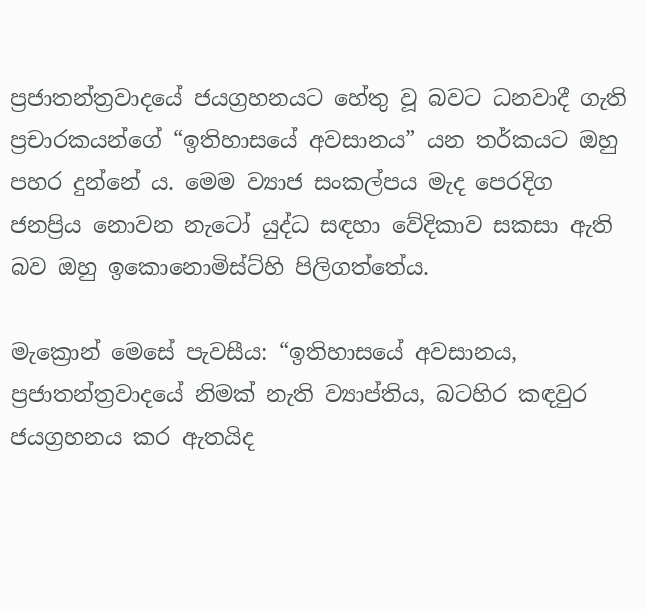ප්‍රජාතන්ත්‍රවාදයේ ජයග්‍රහනයට හේතු වූ බවට ධනවාදී ගැති ප්‍රචාරකයන්ගේ “ඉතිහාසයේ අවසානය” යන තර්කයට ඔහු පහර දුන්නේ ය. මෙම ව්‍යාජ සංකල්පය මැද පෙරදිග ජනප්‍රිය නොවන නැටෝ යුද්ධ සඳහා වේදිකාව සකසා ඇති බව ඔහු ඉකොනොමිස්ට්හි පිලිගත්තේය.

මැක්‍රොන් මෙසේ පැවසීය: “ඉතිහාසයේ අවසානය, ප්‍රජාතන්ත්‍රවාදයේ නිමක් නැති ව්‍යාප්තිය, බටහිර කඳවුර ජයග්‍රහනය කර ඇතයිද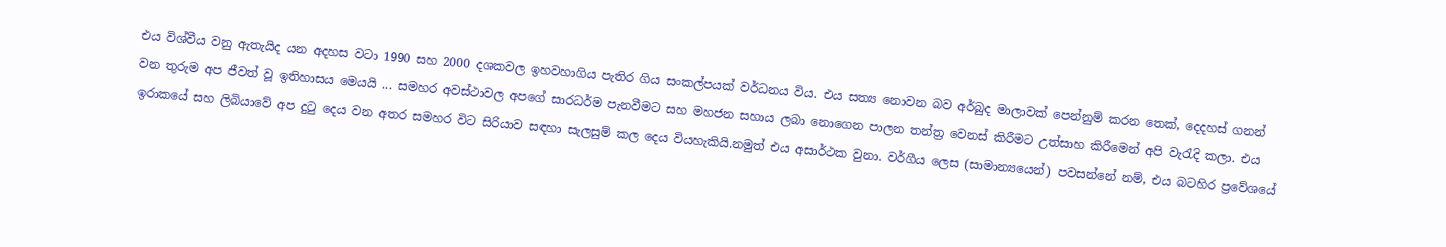එය විශ්වීය වනු ඇතැයිද යන අදහස වටා 1990 සහ 2000 දශකවල ඉහවහාගිය පැතිර ගිය සංකල්පයක් වර්ධනය විය. එය සත්‍ය නොවන බව අර්බුද මාලාවක් පෙන්නුම් කරන තෙක්, දෙදහස් ගනන් වන තුරුම අප ජීවත් වූ ඉතිහාසය මෙයයි ... සමහර අවස්ථාවල අපගේ සාරධර්ම පැනවීමට සහ මහජන සහාය ලබා නොගෙන පාලන තන්ත්‍ර වෙනස් කිරීමට උත්සාහ කිරීමෙන් අපි වැරැදි කලා. එය ඉරාකයේ සහ ලිබියාවේ අප දුටු දෙය වන අතර සමහර විට සිරියාව සඳහා සැලසුම් කල දෙය වියහැකියි.නමුත් එය අසාර්ථක වුනා. වර්ගීය ලෙස (සාමාන්‍යයෙන්) පවසන්නේ නම්, එය බටහිර ප්‍රවේශයේ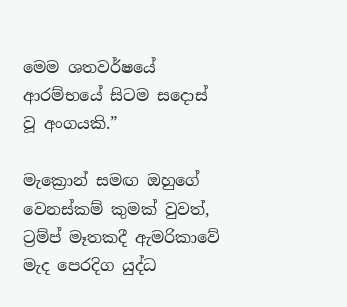මෙම ශතවර්ෂයේ ආරම්භයේ සිටම සදොස් වූ අංගයකි.”

මැක්‍රොන් සමඟ ඔහුගේ වෙනස්කම් කුමක් වුවත්, ට්‍රම්ප් මෑතකදී ඇමරිකාවේ මැද පෙරදිග යුද්ධ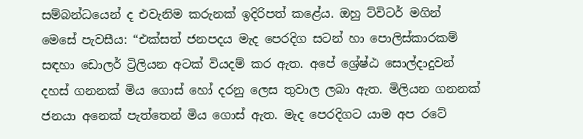සම්බන්ධයෙන් ද එවැනිම කරුනක් ඉදිරිපත් කළේය. ඔහු ට්විටර් මගින් මෙසේ පැවසීය: “එක්සත් ජනපදය මැද පෙරදිග සටන් හා පොලිස්කාරකම් සඳහා ඩොලර් ට්‍රිලියන අටක් වියදම් කර ඇත. අපේ ශ්‍රේෂ්ඨ සොල්දාදුවන් දහස් ගනනක් මිය ගොස් හෝ දරනු ලෙස තුවාල ලබා ඇත. මිලියන ගනනක් ජනයා අනෙක් පැත්තෙන් මිය ගොස් ඇත. මැද පෙරදිගට යාම අප රටේ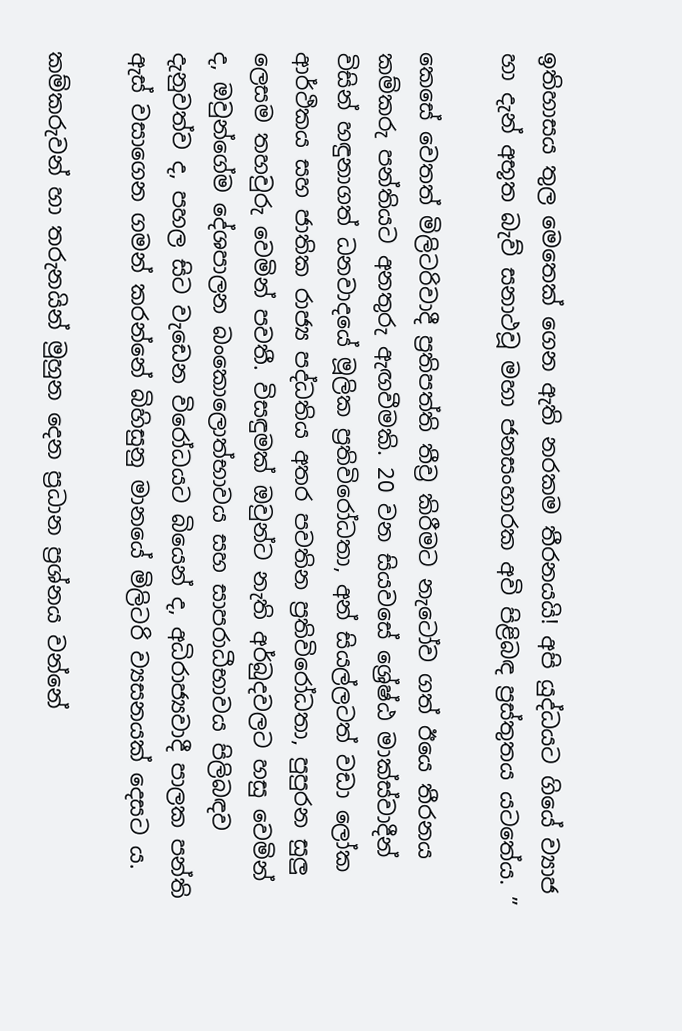ඉතිහාසය තුල මෙතෙක් ගෙන ඇති නරකම තීරනයයි! අපි යුද්ධයට ගියේ ව්‍යාජ හා දැන් අභූත බැව් සනාථවූ මහා ජනසංහාරක අවි පිළිබඳ ප්‍රස්තුතය යටතේය. ”

කෙසේ වෙතත් මිලිටරිවාදී ප්‍රතිපත්ති තීව්‍ර කිරීමට නැටෝව ගත් ඊයෙ තීරනය කම්කරු පන්තියට අනතුරු ඇඟවීමකි. 20 වන සියවසේ ශ්‍රේෂ්ඨ මාක්ස්වාදීන් විසින් හඳුනාගත් ධනවාදයේ මූලික ප්‍රතිවිරෝධතා, අන් සියල්ලටත් වඩා ලෝක ආර්ථිකය සහ ජාතික රාජ්‍ය පද්ධතිය අතර පවතින ප්‍රතිවිරෝධතා, පුපුරන සුලු ලෙසම තහවුරු වෙමින් පවතී. විසඳුමක් ඔවුන්ට නැති අර්බුදවලට හසු වෙමින් ද, ඔවුන්ගේම දේශපාලන බංකොලොත්භාවය සහ සාපරාධීභාවය පිලිබඳව දැනුවත්ව ද, පහල සිට වැඩෙන විරෝධයට බියෙන් ද, අධිරාජ්‍යවාදී පාලක පන්ති ඇස් වසාගෙන ගමන් කරන්නේ බිහිසුනු මානයේ මිලිටරි ව්‍යසනයක් දෙසට ය.

කම්කරුවන් හා තරුනයින් මුහුන දෙන ප්‍රධාන ප්‍රශ්නය වන්නේ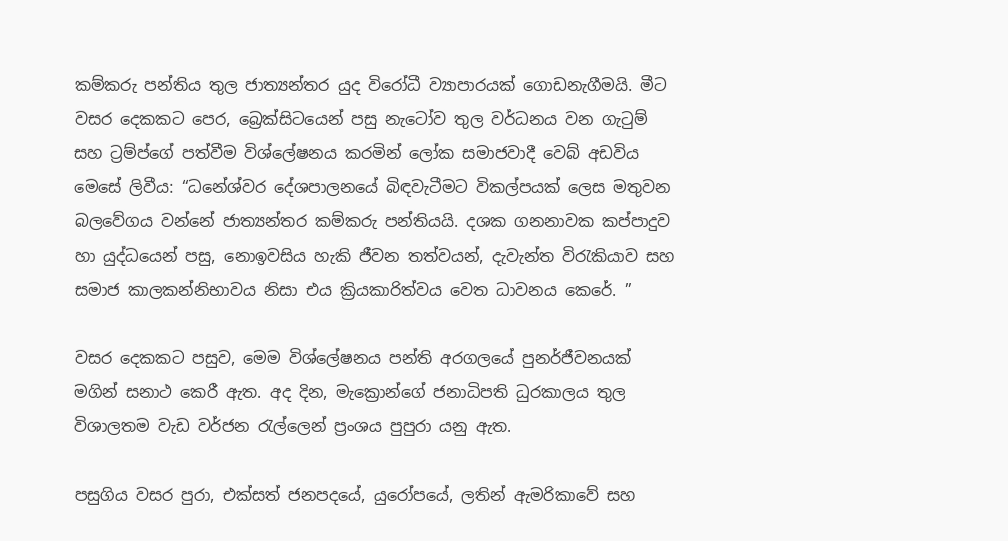කම්කරු පන්තිය තුල ජාත්‍යන්තර යුද විරෝධී ව්‍යාපාරයක් ගොඩනැගීමයි. මීට වසර දෙකකට පෙර, බ්‍රෙක්සිටයෙන් පසු නැටෝව තුල වර්ධනය වන ගැටුම් සහ ට්‍රම්ප්ගේ පත්වීම විශ්ලේෂනය කරමින් ලෝක සමාජවාදී වෙබ් අඩවිය මෙසේ ලිවීය: “ධනේශ්වර දේශපාලනයේ බිඳවැටීමට විකල්පයක් ලෙස මතුවන බලවේගය වන්නේ ජාත්‍යන්තර කම්කරු පන්තියයි. දශක ගනනාවක කප්පාදුව හා යුද්ධයෙන් පසු, නොඉවසිය හැකි ජීවන තත්වයන්, දැවැන්ත විරැකියාව සහ සමාජ කාලකන්නිභාවය නිසා එය ක්‍රියකාරිත්වය වෙත ධාවනය කෙරේ. ”

වසර දෙකකට පසුව, මෙම විශ්ලේෂනය පන්ති අරගලයේ පුනර්ජීවනයක් මගින් සනාථ කෙරී ඇත. අද දින, මැක්‍රොන්ගේ ජනාධිපති ධුරකාලය තුල විශාලතම වැඩ වර්ජන රැල්ලෙන් ප්‍රංශය පුපුරා යනු ඇත.

පසුගිය වසර පුරා, එක්සත් ජනපදයේ, යුරෝපයේ, ලතින් ඇමරිකාවේ සහ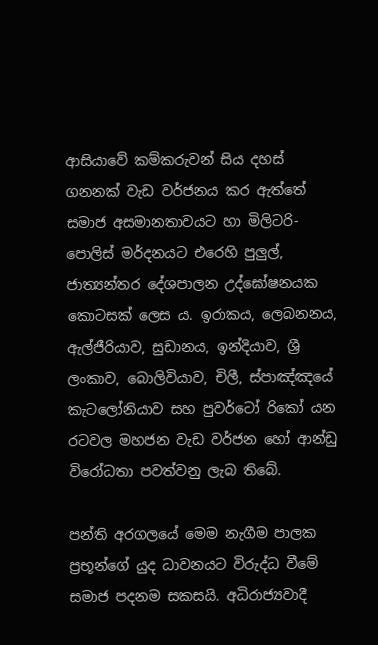ආසියාවේ කම්කරුවන් සිය දහස් ගනනක් වැඩ වර්ජනය කර ඇත්තේ සමාජ අසමානතාවයට හා මිලිටරි-පොලිස් මර්දනයට එරෙහි පුලුල්, ජාත්‍යන්තර දේශපාලන උද්ඝෝෂනයක කොටසක් ලෙස ය. ඉරාකය, ලෙබනනය, ඇල්ජීරියාව, සුඩානය, ඉන්දියාව, ශ්‍රී ලංකාව, බොලිවියාව, චිලී, ස්පාඤ්ඤයේ කැටලෝනියාව සහ පුවර්ටෝ රිකෝ යන රටවල මහජන වැඩ වර්ජන හෝ ආන්ඩු විරෝධතා පවත්වනු ලැබ තිබේ.

පන්ති අරගලයේ මෙම නැගීම පාලක ප්‍රභූන්ගේ යුද ධාවනයට විරුද්ධ වීමේ සමාජ පදනම සකසයි. අධිරාජ්‍යවාදී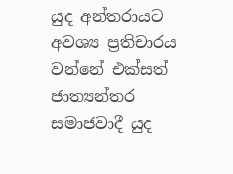යුද අන්තරායට අවශ්‍ය ප්‍රතිචාරය වන්නේ එක්සත් ජාත්‍යන්තර සමාජවාදී යුද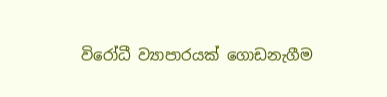විරෝධී ව්‍යාපාරයක් ගොඩනැගීම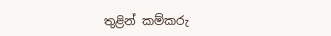තුළින් කම්කරු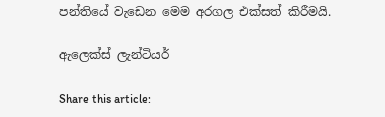පන්තියේ වැඩෙන මෙම අරගල එක්සත් කිරීමයි.

ඇලෙක්ස් ලැන්ටියර්

Share this article: